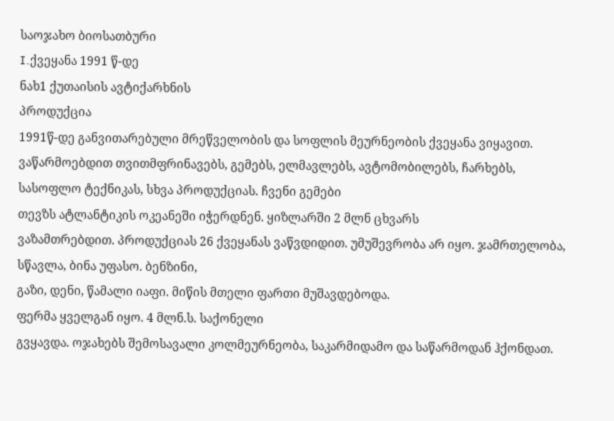საოჯახო ბიოსათბური
I.ქვეყანა 1991 წ-დე
ნახ1 ქუთაისის ავტიქარხნის
პროდუქცია
1991წ-დე განვითარებული მრეწველობის და სოფლის მეურნეობის ქვეყანა ვიყავით. ვაწარმოებდით თვითმფრინავებს, გემებს, ელმავლებს, ავტომობილებს, ჩარხებს,
სასოფლო ტექნიკას, სხვა პროდუქციას. ჩვენი გემები
თევზს ატლანტიკის ოკეანეში იჭერდნენ. ყიზლარში 2 მლნ ცხვარს
ვაზამთრებდით. პროდუქციას 26 ქვეყანას ვაწვდიდით. უმუშევრობა არ იყო. ჯამრთელობა, სწავლა, ბინა უფასო. ბენზინი,
გაზი, დენი, წამალი იაფი. მიწის მთელი ფართი მუშავდებოდა.
ფერმა ყველგან იყო. 4 მლნ.ს. საქონელი
გვყავდა. ოჯახებს შემოსავალი კოლმეურნეობა, საკარმიდამო და საწარმოდან ჰქონდათ.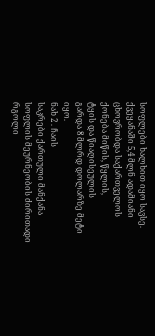სოფლები ხალხით იყო სავსე. ქვეყანაში 5,4 მლნ ადამიანი ცხოვრობდა საქართველოს ქონება მიწის, წყლის,
ტყის და წიაღისეულის
გარდა 8 მლრდ დოლარზე მეტი იყო.
ნახ 2 . ჩაის
საკრები ქართული მანქანა
სოფლის მეურნეობის ძირითადი რგოლი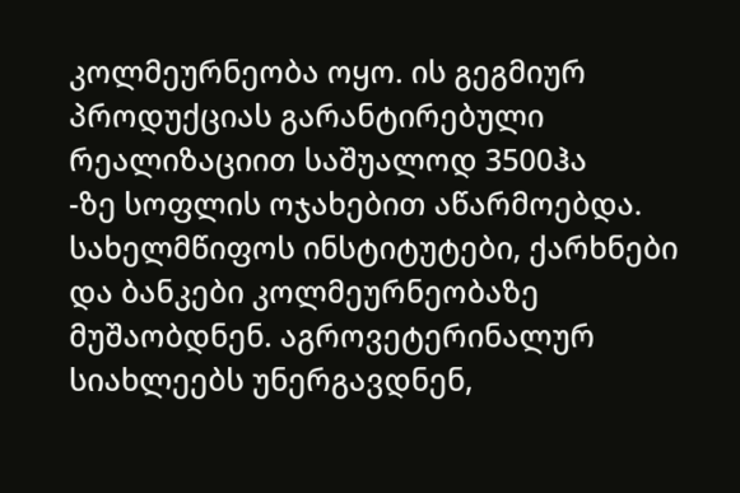კოლმეურნეობა ოყო. ის გეგმიურ
პროდუქციას გარანტირებული
რეალიზაციით საშუალოდ 3500ჰა
-ზე სოფლის ოჯახებით აწარმოებდა. სახელმწიფოს ინსტიტუტები, ქარხნები
და ბანკები კოლმეურნეობაზე მუშაობდნენ. აგროვეტერინალურ სიახლეებს უნერგავდნენ,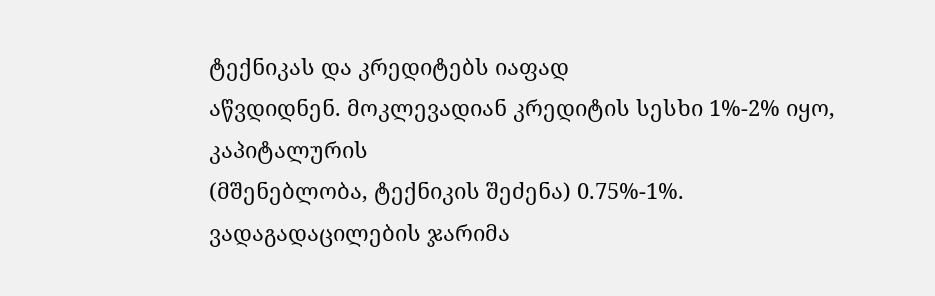ტექნიკას და კრედიტებს იაფად
აწვდიდნენ. მოკლევადიან კრედიტის სესხი 1%-2% იყო, კაპიტალურის
(მშენებლობა, ტექნიკის შეძენა) 0.75%-1%. ვადაგადაცილების ჯარიმა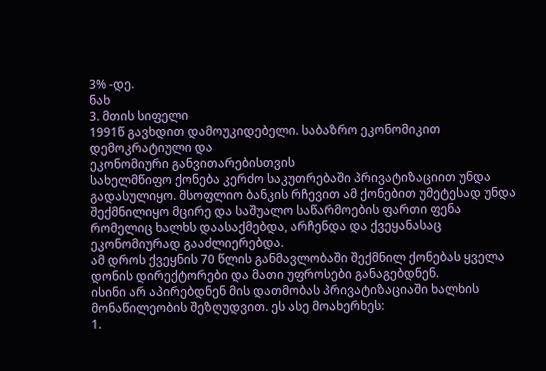3% -დე.
ნახ
3. მთის სიფელი
1991წ გავხდით დამოუკიდებელი. საბაზრო ეკონომიკით დემოკრატიული და
ეკონომიური განვითარებისთვის
სახელმწიფო ქონება კერძო საკუთრებაში პრივატიზაციით უნდა გადასულიყო. მსოფლიო ბანკის რჩევით ამ ქონებით უმეტესად უნდა შექმნილიყო მცირე და საშუალო საწარმოების ფართი ფენა რომელიც ხალხს დაასაქმებდა, არჩენდა და ქვეყანასაც
ეკონომიურად გააძლიერებდა.
ამ დროს ქვეყნის 70 წლის განმავლობაში შექმნილ ქონებას ყველა დონის დირექტორები და მათი უფროსები განაგებდნენ.
ისინი არ აპირებდნენ მის დათმობას პრივატიზაციაში ხალხის მონაწილეობის შეზღუდვით. ეს ასე მოახერხეს:
1.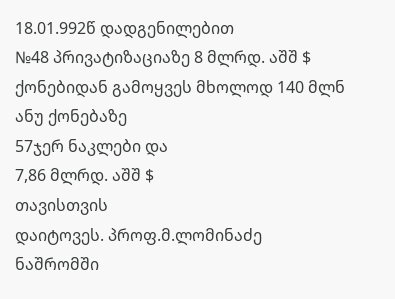18.01.992წ დადგენილებით
№48 პრივატიზაციაზე 8 მლრდ. აშშ $
ქონებიდან გამოყვეს მხოლოდ 140 მლნ ანუ ქონებაზე
57ჯერ ნაკლები და
7,86 მლრდ. აშშ $
თავისთვის
დაიტოვეს. პროფ.მ.ლომინაძე ნაშრომში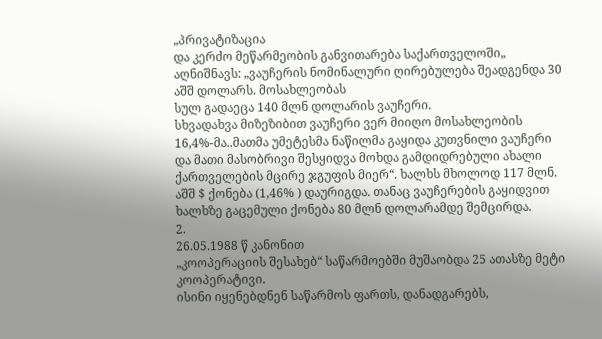„პრივატიზაცია
და კერძო მეწარმეობის განვითარება საქართველოში„ აღნიშნავს: „ვაუჩერის ნომინალური ღირებულება შეადგენდა 30 აშშ დოლარს. მოსახლეობას
სულ გადაეცა 140 მლნ დოლარის ვაუჩერი.
სხვადახვა მიზეზიბით ვაუჩერი ვერ მიიღო მოსახლეობის
16,4%-მა..მათმა უმეტესმა ნაწილმა გაყიდა კუთვნილი ვაუჩერი და მათი მასობრივი შესყიდვა მოხდა გამდიდრებული ახალი ქართველების მცირე ჯგუფის მიერ“. ხალხს მხოლოდ 117 მლნ. აშშ $ ქონება (1,46% ) დაურიგდა. თანაც ვაუჩერების გაყიდვით ხალხზე გაცემული ქონება 80 მლნ დოლარამდე შემცირდა.
2.
26.05.1988 წ კანონით
„კოოპერაციის შესახებ“ საწარმოებში მუშაობდა 25 ათასზე მეტი კოოპერატივი.
ისინი იყენებდნენ საწარმოს ფართს, დანადგარებს,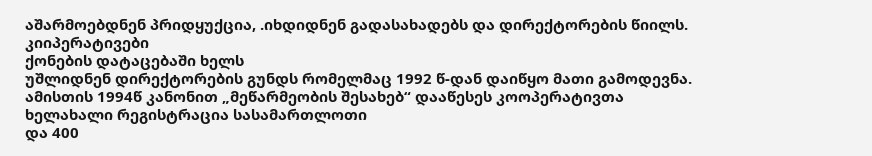აშარმოებდნენ პრიდყუქცია, .იხდიდნენ გადასახადებს და დირექტორების წიილს. კიიპერატივები
ქონების დატაცებაში ხელს
უშლიდნენ დირექტორების გუნდს რომელმაც 1992 წ-დან დაიწყო მათი გამოდევნა. ამისთის 1994წ კანონით „მეწარმეობის შესახებ“ დააწესეს კოოპერატივთა ხელახალი რეგისტრაცია სასამართლოთი
და 400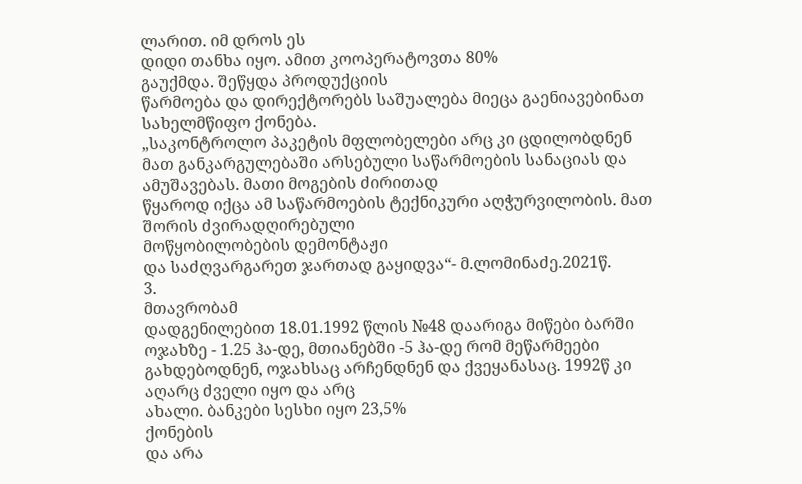ლარით. იმ დროს ეს
დიდი თანხა იყო. ამით კოოპერატოვთა 80%
გაუქმდა. შეწყდა პროდუქციის
წარმოება და დირექტორებს საშუალება მიეცა გაენიავებინათ სახელმწიფო ქონება.
„საკონტროლო პაკეტის მფლობელები არც კი ცდილობდნენ
მათ განკარგულებაში არსებული საწარმოების სანაციას და ამუშავებას. მათი მოგების ძირითად
წყაროდ იქცა ამ საწარმოების ტექნიკური აღჭურვილობის. მათ შორის ძვირადღირებული
მოწყობილობების დემონტაჟი
და საძღვარგარეთ ჯართად გაყიდვა“- მ.ლომინაძე.2021წ.
3.
მთავრობამ
დადგენილებით 18.01.1992 წლის №48 დაარიგა მიწები ბარში ოჯახზე - 1.25 ჰა-დე, მთიანებში -5 ჰა-დე რომ მეწარმეები გახდებოდნენ, ოჯახსაც არჩენდნენ და ქვეყანასაც. 1992წ კი
აღარც ძველი იყო და არც
ახალი. ბანკები სესხი იყო 23,5%
ქონების
და არა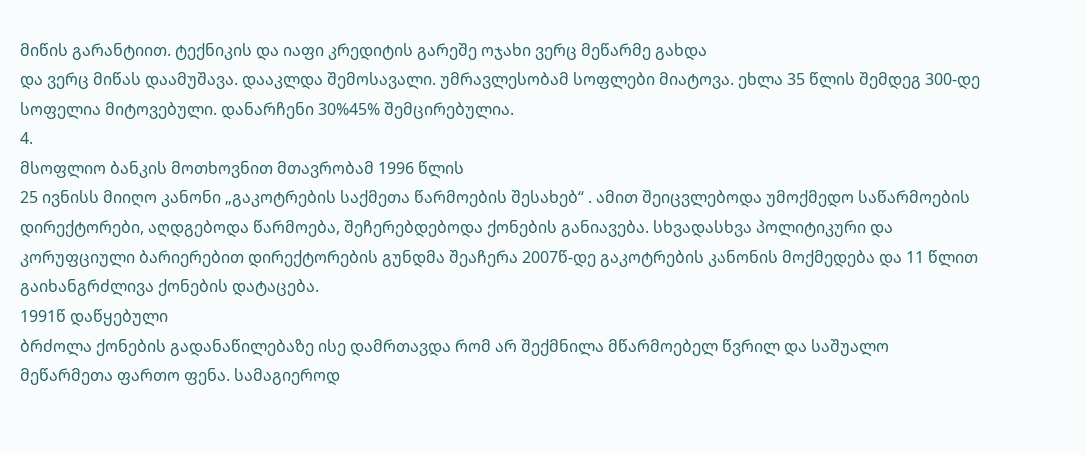მიწის გარანტიით. ტექნიკის და იაფი კრედიტის გარეშე ოჯახი ვერც მეწარმე გახდა
და ვერც მიწას დაამუშავა. დააკლდა შემოსავალი. უმრავლესობამ სოფლები მიატოვა. ეხლა 35 წლის შემდეგ 300-დე სოფელია მიტოვებული. დანარჩენი 30%45% შემცირებულია.
4.
მსოფლიო ბანკის მოთხოვნით მთავრობამ 1996 წლის
25 ივნისს მიიღო კანონი „გაკოტრების საქმეთა წარმოების შესახებ“ . ამით შეიცვლებოდა უმოქმედო საწარმოების
დირექტორები, აღდგებოდა წარმოება, შეჩერებდებოდა ქონების განიავება. სხვადასხვა პოლიტიკური და კორუფციული ბარიერებით დირექტორების გუნდმა შეაჩერა 2007წ-დე გაკოტრების კანონის მოქმედება და 11 წლით გაიხანგრძლივა ქონების დატაცება.
1991წ დაწყებული
ბრძოლა ქონების გადანაწილებაზე ისე დამრთავდა რომ არ შექმნილა მწარმოებელ წვრილ და საშუალო
მეწარმეთა ფართო ფენა. სამაგიეროდ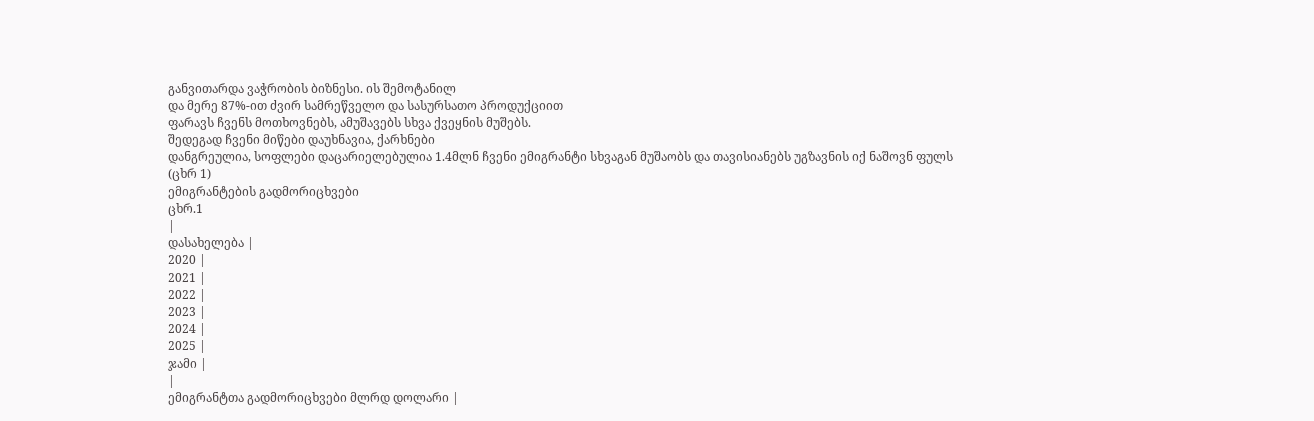განვითარდა ვაჭრობის ბიზნესი. ის შემოტანილ
და მერე 87%-ით ძვირ სამრეწველო და სასურსათო პროდუქციით
ფარავს ჩვენს მოთხოვნებს, ამუშავებს სხვა ქვეყნის მუშებს.
შედეგად ჩვენი მიწები დაუხნავია, ქარხნები
დანგრეულია, სოფლები დაცარიელებულია 1.4მლნ ჩვენი ემიგრანტი სხვაგან მუშაობს და თავისიანებს უგზავნის იქ ნაშოვნ ფულს (ცხრ 1)
ემიგრანტების გადმორიცხვები
ცხრ.1
|
დასახელება |
2020 |
2021 |
2022 |
2023 |
2024 |
2025 |
ჯამი |
|
ემიგრანტთა გადმორიცხვები მლრდ დოლარი |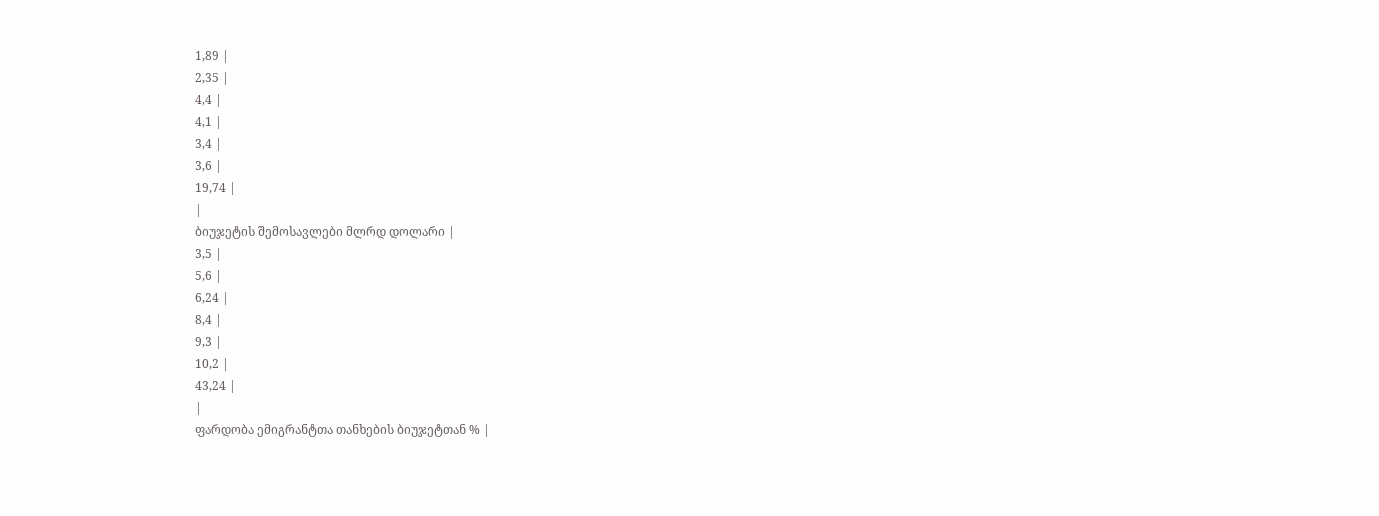1,89 |
2,35 |
4,4 |
4,1 |
3,4 |
3,6 |
19,74 |
|
ბიუჯეტის შემოსავლები მლრდ დოლარი |
3,5 |
5,6 |
6,24 |
8,4 |
9,3 |
10,2 |
43,24 |
|
ფარდობა ემიგრანტთა თანხების ბიუჯეტთან % |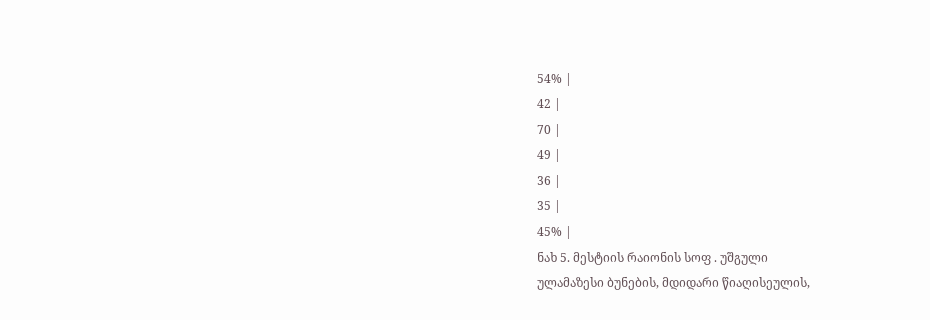54% |
42 |
70 |
49 |
36 |
35 |
45% |
ნახ 5. მესტიის რაიონის სოფ . უშგული
ულამაზესი ბუნების, მდიდარი წიაღისეულის,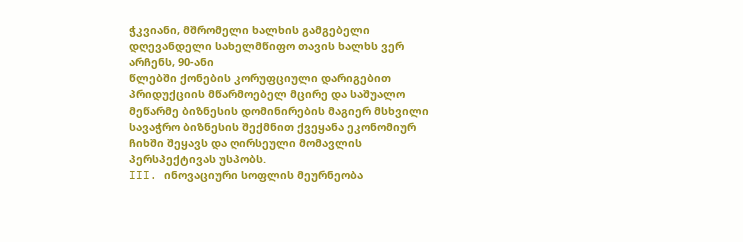ჭკვიანი, მშრომელი ხალხის გამგებელი დღევანდელი სახელმწიფო თავის ხალხს ვერ
არჩენს, 90-ანი
წლებში ქონების კორუფციული დარიგებით პრიდუქციის მწარმოებელ მცირე და საშუალო მეწარმე ბიზნესის დომინირების მაგიერ მსხვილი სავაჭრო ბიზნესის შექმნით ქვეყანა ეკონომიურ ჩიხში შეყავს და ღირსეული მომავლის
პერსპექტივას უსპობს.
III. ინოვაციური სოფლის მეურნეობა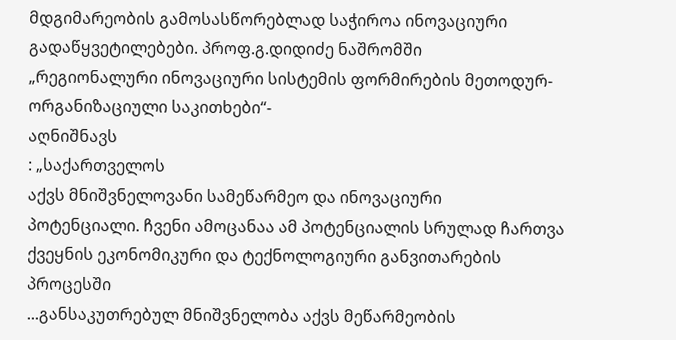მდგიმარეობის გამოსასწორებლად საჭიროა ინოვაციური გადაწყვეტილებები. პროფ.გ.დიდიძე ნაშრომში
„რეგიონალური ინოვაციური სისტემის ფორმირების მეთოდურ-ორგანიზაციული საკითხები“-
აღნიშნავს
: „საქართველოს
აქვს მნიშვნელოვანი სამეწარმეო და ინოვაციური
პოტენციალი. ჩვენი ამოცანაა ამ პოტენციალის სრულად ჩართვა
ქვეყნის ეკონომიკური და ტექნოლოგიური განვითარების პროცესში
...განსაკუთრებულ მნიშვნელობა აქვს მეწარმეობის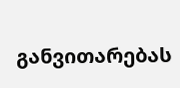განვითარებას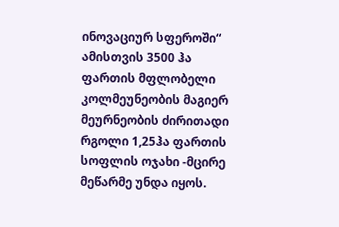ინოვაციურ სფეროში“
ამისთვის 3500 ჰა ფართის მფლობელი
კოლმეუნეობის მაგიერ
მეურნეობის ძირითადი რგოლი 1,25ჰა ფართის სოფლის ოჯახი -მცირე
მეწარმე უნდა იყოს.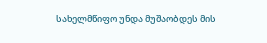სახელმწიფო უნდა მუშაობდეს მის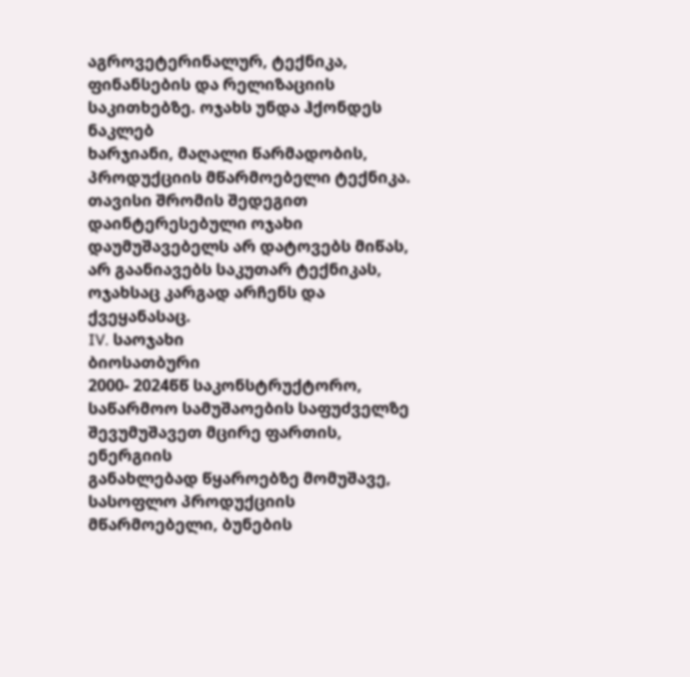აგროვეტერინალურ, ტექნიკა, ფინანსების და რელიზაციის საკითხებზე. ოჯახს უნდა ჰქონდეს ნაკლებ
ხარჯიანი, მაღალი წარმადობის, პროდუქციის მწარმოებელი ტექნიკა. თავისი შრომის შედეგით დაინტერესებული ოჯახი დაუმუშავებელს არ დატოვებს მიწას, არ გაანიავებს საკუთარ ტექნიკას, ოჯახსაც კარგად არჩენს და
ქვეყანასაც.
IV. საოჯახი
ბიოსათბური
2000- 2024წწ საკონსტრუქტორო, საწარმოო სამუშაოების საფუძველზე შევუმუშავეთ მცირე ფართის, ენერგიის
განახლებად წყაროებზე მომუშავე, სასოფლო პროდუქციის მწარმოებელი, ბუნების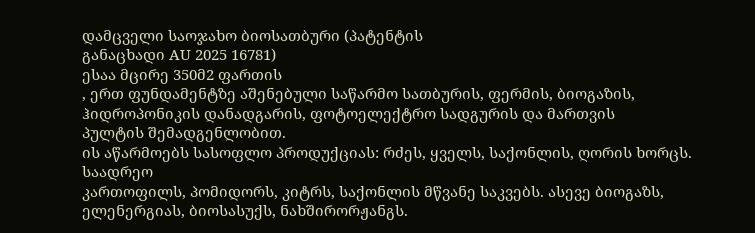დამცველი საოჯახო ბიოსათბური (პატენტის
განაცხადი AU 2025 16781)
ესაა მცირე 350მ2 ფართის
, ერთ ფუნდამენტზე აშენებული საწარმო სათბურის, ფერმის, ბიოგაზის, ჰიდროპონიკის დანადგარის, ფოტოელექტრო სადგურის და მართვის
პულტის შემადგენლობით.
ის აწარმოებს სასოფლო პროდუქციას: რძეს, ყველს, საქონლის, ღორის ხორცს. საადრეო
კართოფილს, პომიდორს, კიტრს, საქონლის მწვანე საკვებს. ასევე ბიოგაზს, ელენერგიას, ბიოსასუქს, ნახშირორჟანგს.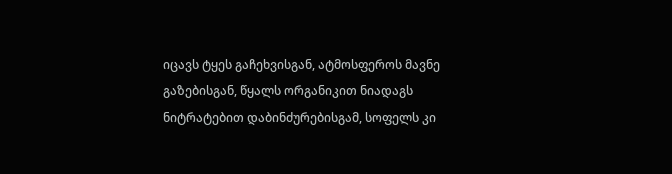იცავს ტყეს გაჩეხვისგან, ატმოსფეროს მავნე გაზებისგან, წყალს ორგანიკით ნიადაგს ნიტრატებით დაბინძურებისგამ, სოფელს კი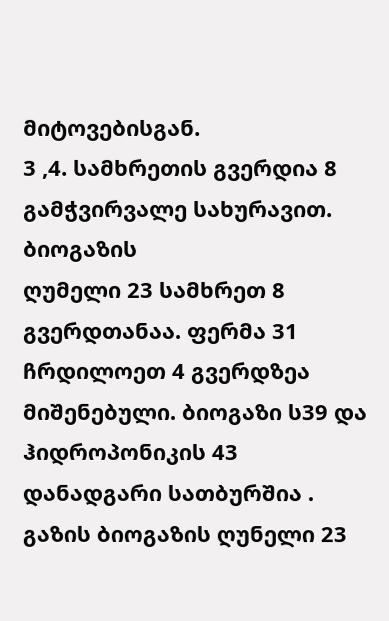მიტოვებისგან.
3 ,4. სამხრეთის გვერდია 8 გამჭვირვალე სახურავით. ბიოგაზის
ღუმელი 23 სამხრეთ 8 გვერდთანაა. ფერმა 31 ჩრდილოეთ 4 გვერდზეა მიშენებული. ბიოგაზი ს39 და ჰიდროპონიკის 43 დანადგარი სათბურშია .
გაზის ბიოგაზის ღუნელი 23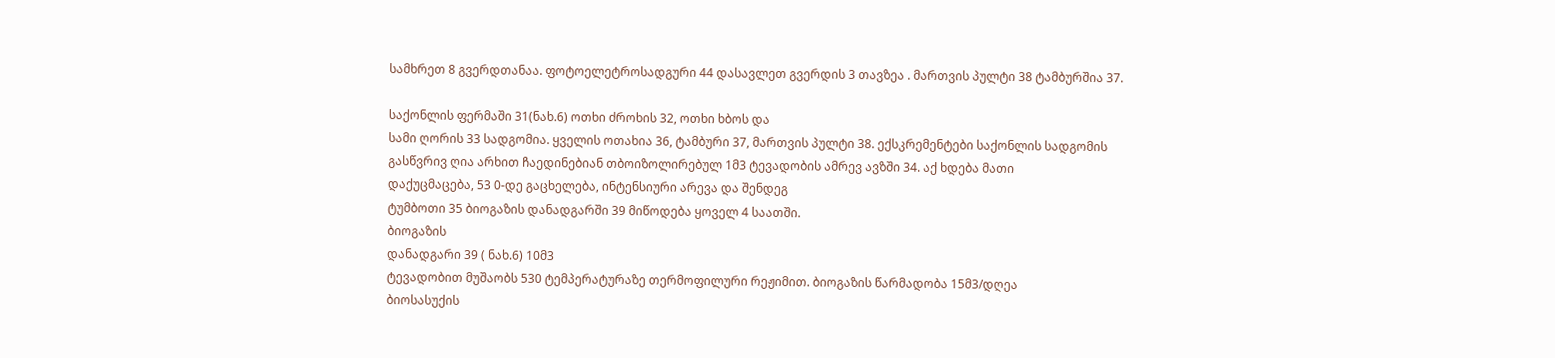სამხრეთ 8 გვერდთანაა. ფოტოელეტროსადგური 44 დასავლეთ გვერდის 3 თავზეა . მართვის პულტი 38 ტამბურშია 37.

საქონლის ფერმაში 31(ნახ.6) ოთხი ძროხის 32, ოთხი ხბოს და
სამი ღორის 33 სადგომია. ყველის ოთახია 36, ტამბური 37, მართვის პულტი 38. ექსკრემენტები საქონლის სადგომის გასწვრივ ღია არხით ჩაედინებიან თბოიზოლირებულ 1მ3 ტევადობის ამრევ ავზში 34. აქ ხდება მათი
დაქუცმაცება, 53 0-დე გაცხელება, ინტენსიური არევა და შენდეგ
ტუმბოთი 35 ბიოგაზის დანადგარში 39 მიწოდება ყოველ 4 საათში.
ბიოგაზის
დანადგარი 39 ( ნახ.6) 10მ3
ტევადობით მუშაობს 530 ტემპერატურაზე თერმოფილური რეჟიმით. ბიოგაზის წარმადობა 15მ3/დღეა
ბიოსასუქის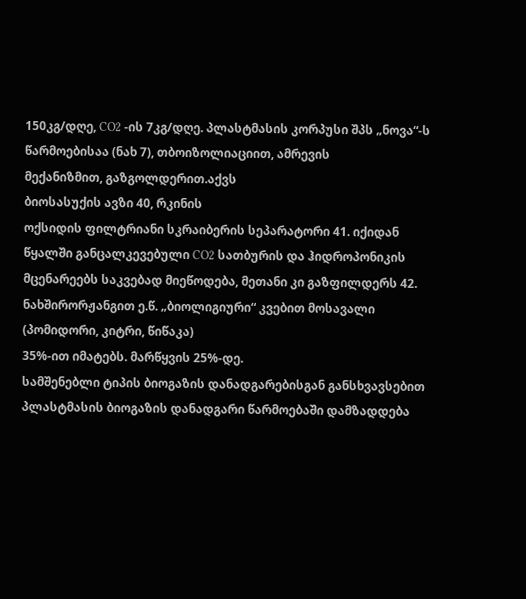150კგ/დღე, CO2 -ის 7კგ/დღე. პლასტმასის კორპუსი შპს „ნოვა“-ს წარმოებისაა (ნახ 7), თბოიზოლიაციით, ამრევის
მექანიზმით, გაზგოლდერით.აქვს
ბიოსასუქის ავზი 40, რკინის
ოქსიდის ფილტრიანი სკრაიბერის სეპარატორი 41. იქიდან წყალში განცალკევებული CO2 სათბურის და ჰიდროპონიკის მცენარეებს საკვებად მიეწოდება, მეთანი კი გაზფილდერს 42. ნახშირორჟანგით ე.წ. „ბიოლიგიური“ კვებით მოსავალი (პომიდორი, კიტრი, წიწაკა)
35%-ით იმატებს. მარწყვის 25%-დე.
სამშენებლი ტიპის ბიოგაზის დანადგარებისგან განსხვავსებით
პლასტმასის ბიოგაზის დანადგარი წარმოებაში დამზადდება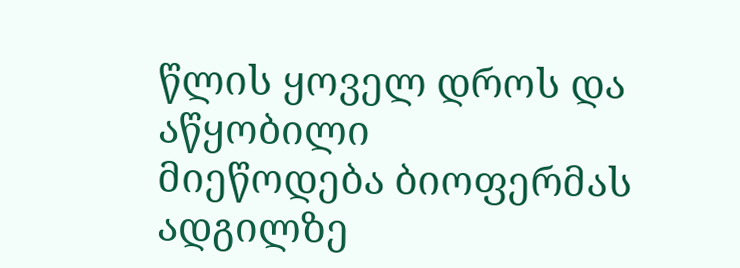წლის ყოველ დროს და აწყობილი
მიეწოდება ბიოფერმას ადგილზე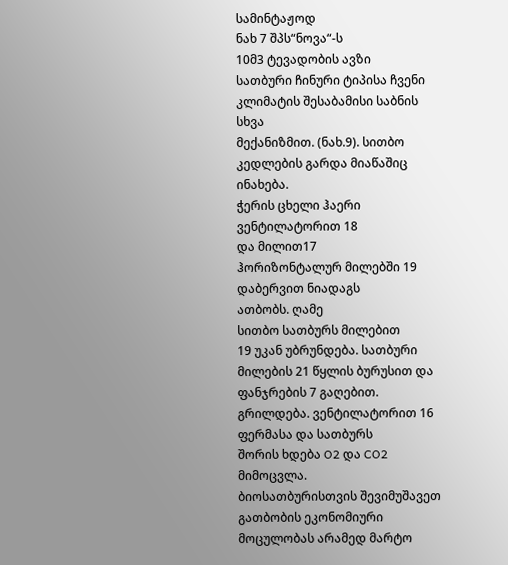სამინტაჟოდ
ნახ 7 შპს“ნოვა“-ს
10მ3 ტევადობის ავზი
სათბური ჩინური ტიპისა ჩვენი
კლიმატის შესაბამისი საბნის სხვა
მექანიზმით. (ნახ.9). სითბო კედლების გარდა მიაწაშიც ინახება.
ჭერის ცხელი ჰაერი ვენტილატორით 18
და მილით17
ჰორიზონტალურ მილებში 19 დაბერვით ნიადაგს
ათბობს. ღამე
სითბო სათბურს მილებით
19 უკან უბრუნდება. სათბური მილების 21 წყლის ბურუსით და ფანჯრების 7 გაღებით.
გრილდება. ვენტილატორით 16 ფერმასა და სათბურს
შორის ხდება O2 და CO2 მიმოცვლა.
ბიოსათბურისთვის შევიმუშავეთ გათბობის ეკონომიური მოცულობას არამედ მარტო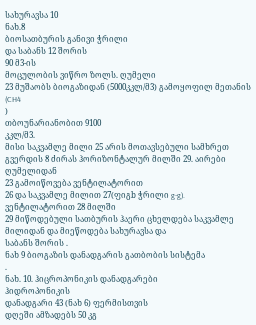სახურავსა 10
ნახ.8
ბიოსათბურის განივი ჭრილი
და საბანს 12 შორის
90 მ3-ის
მოცულობის ვიწრო ზოლს. ღუმელი
23 მუშაობს ბიოგაზიდან (5000კკლ/მ3) გამოყოფილ მეთანის (CH4
)
თბოუნარიანობით 9100
კკლ/მ3.
მისი საკვამლე მილი 25 არის მოთავსებული სამხრეთ გვერდის 8 ძირას ჰორიზონტალურ მილში 29. აირები ღუმელიდან
23 გამოიწოვება ვენტილატორით
26 და საკვამლე მილით 27(ფიგb ჭრილი g-g). ვენტილატორით 28 მილში
29 მიწოდებული სათბურის ჰაერი ცხელდება საკვამლე მილიდან და მიეწოდება სახურავსა და
საბანს შორის .
ნახ 9 ბიოგაზის დანადგარის გათბობის სისტემა
.
ნახ. 10. ჰიცროპონიკის დანადგარები
ჰიდროპონიკის
დანადგარი 43 (ნახ 6) ფერმისთვის
დღეში ამზადებს 50 კგ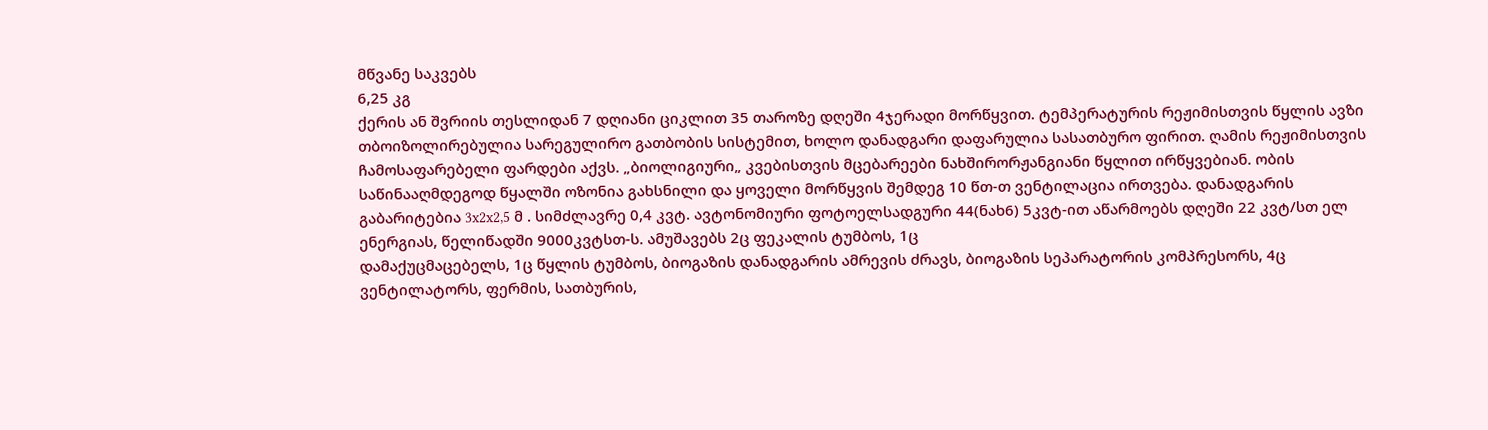მწვანე საკვებს
6,25 კგ
ქერის ან შვრიის თესლიდან 7 დღიანი ციკლით 35 თაროზე დღეში 4ჯერადი მორწყვით. ტემპერატურის რეჟიმისთვის წყლის ავზი თბოიზოლირებულია სარეგულირო გათბობის სისტემით, ხოლო დანადგარი დაფარულია სასათბურო ფირით. ღამის რეჟიმისთვის
ჩამოსაფარებელი ფარდები აქვს. „ბიოლიგიური„ კვებისთვის მცებარეები ნახშირორჟანგიანი წყლით ირწყვებიან. ობის საწინააღმდეგოდ წყალში ოზონია გახსნილი და ყოველი მორწყვის შემდეგ 10 წთ-თ ვენტილაცია ირთვება. დანადგარის გაბარიტებია 3x2x2,5 მ . სიმძლავრე 0,4 კვტ. ავტონომიური ფოტოელსადგური 44(ნახ6) 5კვტ-ით აწარმოებს დღეში 22 კვტ/სთ ელ ენერგიას, წელიწადში 9000კვტსთ-ს. ამუშავებს 2ც ფეკალის ტუმბოს, 1ც
დამაქუცმაცებელს, 1ც წყლის ტუმბოს, ბიოგაზის დანადგარის ამრევის ძრავს, ბიოგაზის სეპარატორის კომპრესორს, 4ც ვენტილატორს, ფერმის, სათბურის,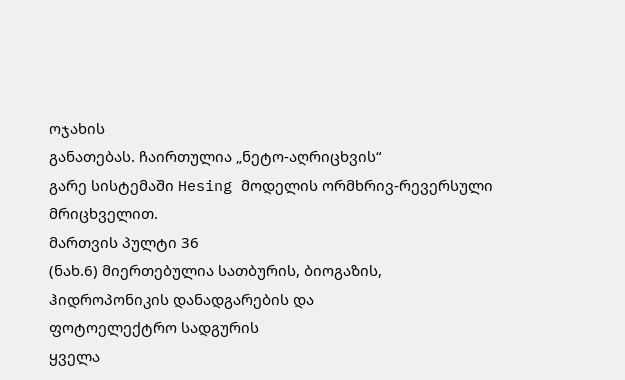ოჯახის
განათებას. ჩაირთულია „ნეტო-აღრიცხვის“
გარე სისტემაში Hesing მოდელის ორმხრივ-რევერსული
მრიცხველით.
მართვის პულტი 36
(ნახ.6) მიერთებულია სათბურის, ბიოგაზის,
ჰიდროპონიკის დანადგარების და
ფოტოელექტრო სადგურის
ყველა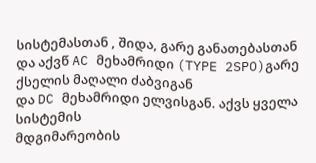სისტემასთან , შიდა, გარე განათებასთან
და აქვწ AC მეხამრიდი (TYPE 2SPO)გარე ქსელის მაღალი ძაბვიგან
და DC მეხამრიდი ელვისგან. აქვს ყველა სისტემის
მდგიმარეობის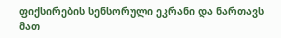ფიქსირების სენსორული ეკრანი და ნართავს მათ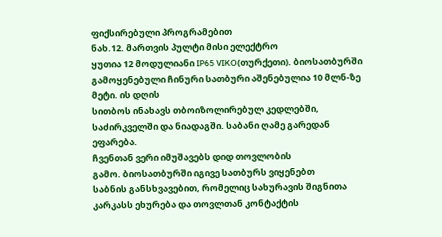ფიქსირებული პროგრამებით
ნახ.12. მართვის პულტი მისი ელექტრო
ყუთია 12 მოდულიანი IP65 VIKO(თურქეთი). ბიოსათბურში გამოყენებული ჩინური სათბური აშენებულია 10 მლნ-ზე მეტი. ის დღის
სითბოს ინახავს თბოიზოლირებულ კედლებში, საძირკველში და ნიადაგში. საბანი ღამე გარედან ეფარება.
ჩვენთან ვერი იმუშავებს დიდ თოვლობის
გამო. ბიოსათბურში იგივე სათბურს ვიყენებთ
საბნის განსხვავებით, რომელიც სახურავის შიგნითა კარკასს ეხურება და თოვლთან კონტაქტის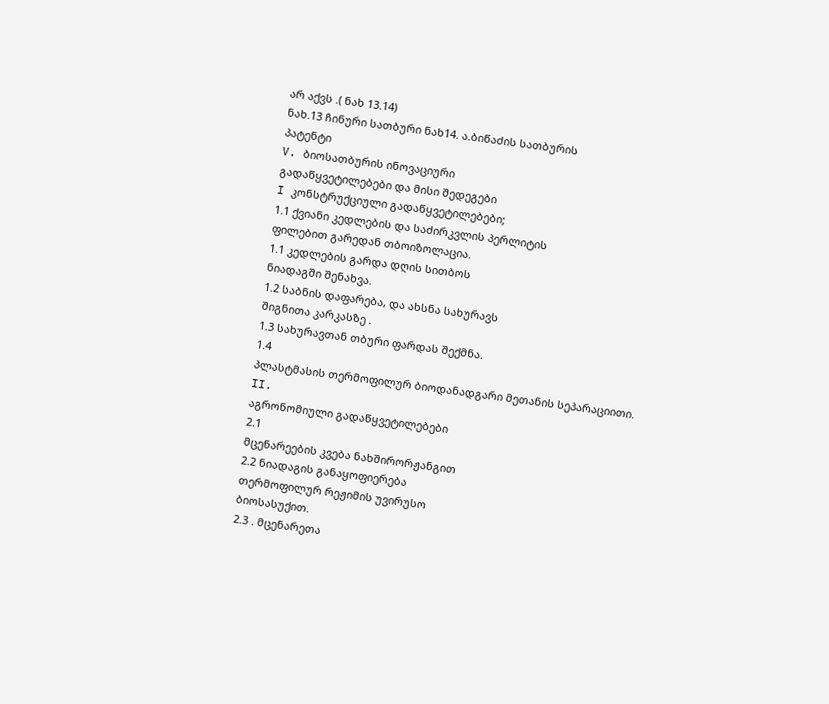არ აქვს .( ნახ 13.14)
ნახ.13 ჩინური სათბური ნახ14. ა.ბიწაძის სათბურის
პატენტი
V. ბიოსათბურის ინოვაციური
გადაწყვეტილებები და მისი შედეგები
I კონსტრუქციული გადაწყვეტილებები;
1.1 ქვიანი კედლების და საძირკვლის პერლიტის
ფილებით გარედან თბოიზოლაცია.
1.1 კედლების გარდა დღის სითბოს
ნიადაგში შენახვა.
1.2 საბნის დაფარება, და ახსნა სახურავს
შიგნითა კარკასზე .
1.3 სახურავთან თბური ფარდას შექმნა.
1.4
პლასტმასის თერმოფილურ ბიოდანადგარი მეთანის სეპარაციითი.
II.
აგრონომიული გადაწყვეტილებები
2.1
მცენარეების კვება ნახშირორჟანგით
2.2 ნიადაგის განაყოფიერება
თერმოფილურ რეჟიმის უვირუსო
ბიოსასუქით.
2.3 . მცენარეთა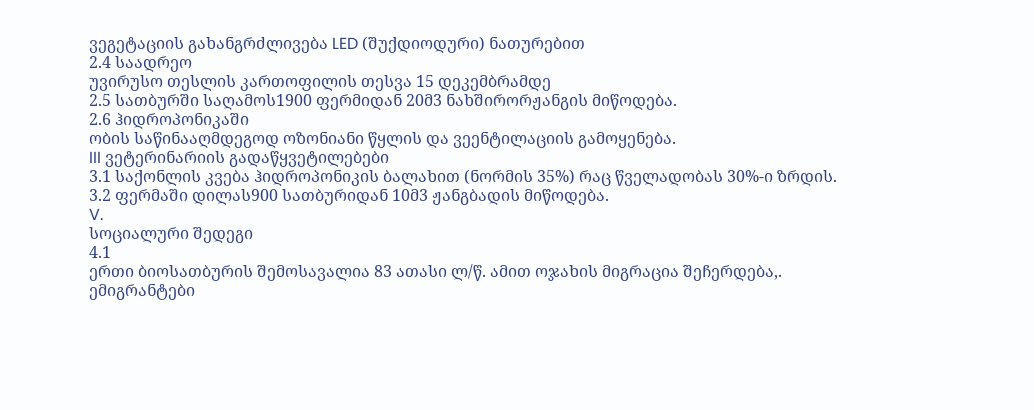ვეგეტაციის გახანგრძლივება LED (შუქდიოდური) ნათურებით
2.4 საადრეო
უვირუსო თესლის კართოფილის თესვა 15 დეკემბრამდე
2.5 სათბურში საღამოს1900 ფერმიდან 20მ3 ნახშირორჟანგის მიწოდება.
2.6 ჰიდროპონიკაში
ობის საწინააღმდეგოდ ოზონიანი წყლის და ვეენტილაციის გამოყენება.
III ვეტერინარიის გადაწყვეტილებები
3.1 საქონლის კვება ჰიდროპონიკის ბალახით (ნორმის 35%) რაც წველადობას 30%-ი ზრდის.
3.2 ფერმაში დილას900 სათბურიდან 10მ3 ჟანგბადის მიწოდება.
V.
სოციალური შედეგი
4.1
ერთი ბიოსათბურის შემოსავალია 83 ათასი ლ/წ. ამით ოჯახის მიგრაცია შეჩერდება,.
ემიგრანტები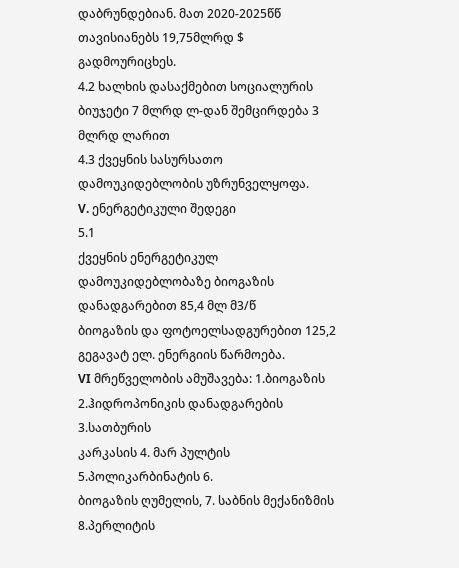დაბრუნდებიან. მათ 2020-2025წწ თავისიანებს 19,75მლრდ $
გადმოურიცხეს.
4.2 ხალხის დასაქმებით სოციალურის ბიუჯეტი 7 მლრდ ლ-დან შემცირდება 3 მლრდ ლარით
4.3 ქვეყნის სასურსათო დამოუკიდებლობის უზრუნველყოფა.
V. ენერგეტიკული შედეგი
5.1
ქვეყნის ენერგეტიკულ დამოუკიდებლობაზე ბიოგაზის დანადგარებით 85,4 მლ მ3/წ
ბიოგაზის და ფოტოელსადგურებით 125,2 გეგავატ ელ. ენერგიის წარმოება.
VI მრეწველობის ამუშავება: 1.ბიოგაზის 2.ჰიდროპონიკის დანადგარების 3.სათბურის
კარკასის 4. მარ პულტის 5.პოლიკარბინატის 6.
ბიოგაზის ღუმელის, 7. საბნის მექანიზმის 8.პერლიტის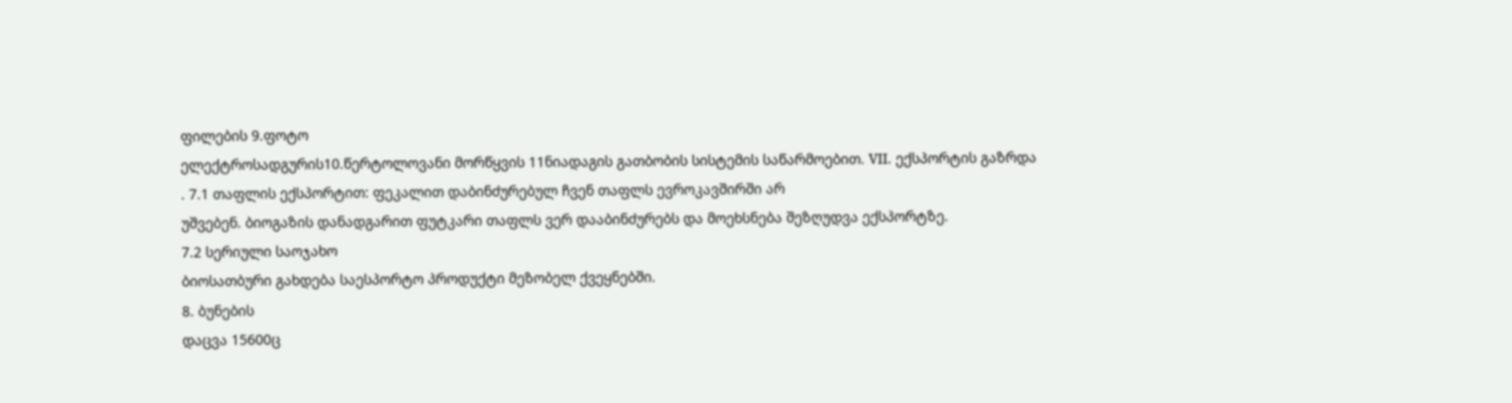ფილების 9.ფოტო
ელექტროსადგურის10.წერტოლოვანი მორწყვის 11ნიადაგის გათბობის სისტემის საწარმოებით. VII. ექსპორტის გაზრდა
. 7.1 თაფლის ექსპორტით: ფეკალით დაბინძურებულ ჩვენ თაფლს ევროკავშირში არ
უშვებენ. ბიოგაზის დანადგარით ფუტკარი თაფლს ვერ დააბინძურებს და მოეხსნება შეზღუდვა ექსპორტზე.
7.2 სერიული საოჯახო
ბიოსათბური გახდება საესპორტო პროდუქტი მეზობელ ქვეყნებში.
8. ბუნების
დაცვა 15600ც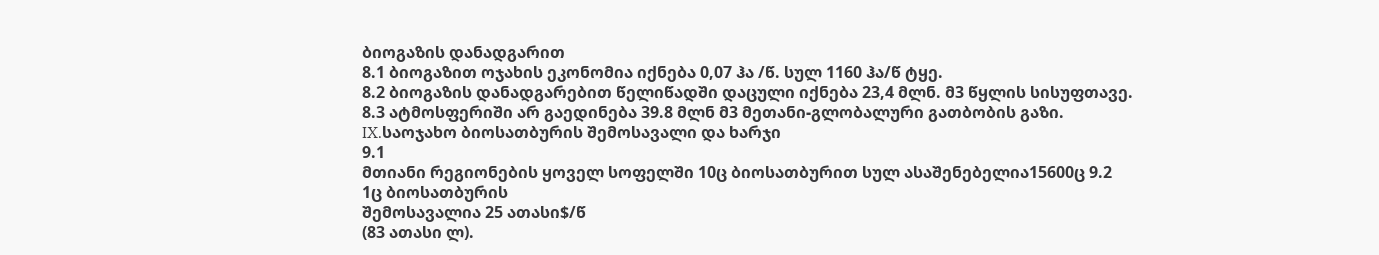ბიოგაზის დანადგარით
8.1 ბიოგაზით ოჯახის ეკონომია იქნება 0,07 ჰა /წ. სულ 1160 ჰა/წ ტყე.
8.2 ბიოგაზის დანადგარებით წელიწადში დაცული იქნება 23,4 მლნ. მ3 წყლის სისუფთავე.
8.3 ატმოსფერიში არ გაედინება 39.8 მლნ მ3 მეთანი-გლობალური გათბობის გაზი.
IX.საოჯახო ბიოსათბურის შემოსავალი და ხარჯი
9.1
მთიანი რეგიონების ყოველ სოფელში 10ც ბიოსათბურით სულ ასაშენებელია15600ც 9.2
1ც ბიოსათბურის
შემოსავალია 25 ათასი$/წ
(83 ათასი ლ).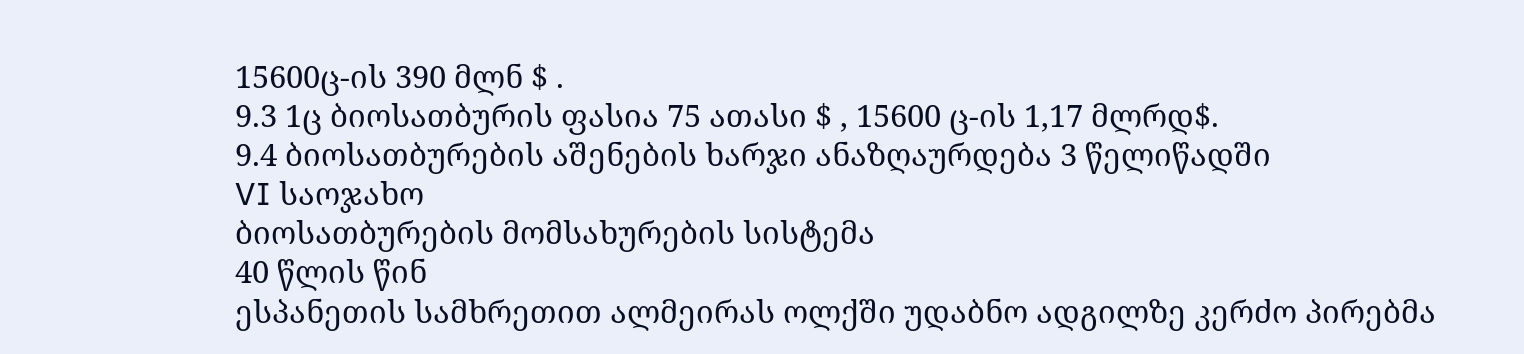15600ც-ის 390 მლნ $ .
9.3 1ც ბიოსათბურის ფასია 75 ათასი $ , 15600 ც-ის 1,17 მლრდ$.
9.4 ბიოსათბურების აშენების ხარჯი ანაზღაურდება 3 წელიწადში
VI საოჯახო
ბიოსათბურების მომსახურების სისტემა
40 წლის წინ
ესპანეთის სამხრეთით ალმეირას ოლქში უდაბნო ადგილზე კერძო პირებმა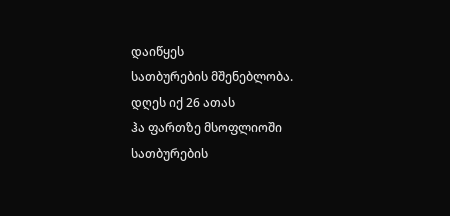დაიწყეს
სათბურების მშენებლობა. დღეს იქ 26 ათას
ჰა ფართზე მსოფლიოში სათბურების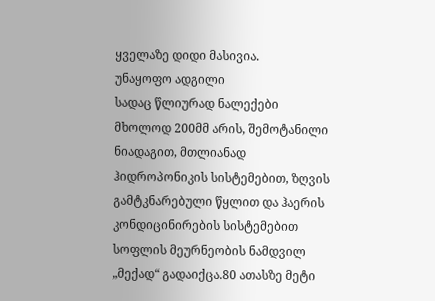ყველაზე დიდი მასივია.
უნაყოფო ადგილი
სადაც წლიურად ნალექები მხოლოდ 200მმ არის, შემოტანილი ნიადაგით, მთლიანად ჰიდროპონიკის სისტემებით, ზღვის გამტკნარებული წყლით და ჰაერის
კონდიცინირების სისტემებით სოფლის მეურნეობის ნამდვილ „მექად“ გადაიქცა.80 ათასზე მეტი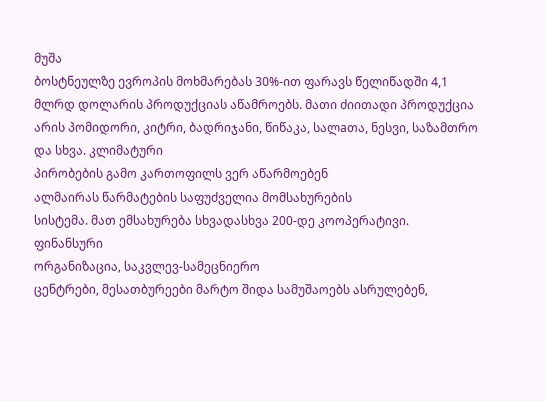მუშა
ბოსტნეულზე ევროპის მოხმარებას 30%-ით ფარავს წელიწადში 4,1 მლრდ დოლარის პროდუქციას აწამროებს. მათი ძიითადი პროდუქცია არის პომიდორი, კიტრი, ბადრიჯანი, წიწაკა, სალaთა, ნესვი, საზამთრო და სხვა. კლიმატური
პირობების გამო კართოფილს ვერ აწარმოებენ
ალმაირას წარმატების საფუძველია მომსახურების
სისტემა. მათ ემსახურება სხვადასხვა 200-დე კოოპერატივი.
ფინანსური
ორგანიზაცია, საკვლევ-სამეცნიერო
ცენტრები, მესათბურეები მარტო შიდა სამუშაოებს ასრულებენ,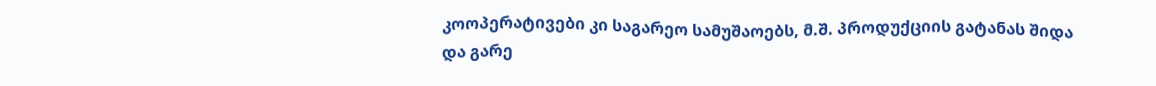კოოპერატივები კი საგარეო სამუშაოებს, მ.შ. პროდუქციის გატანას შიდა და გარე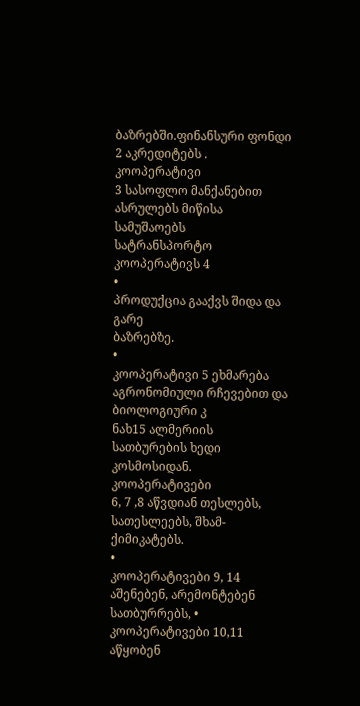ბაზრებში.ფინანსური ფონდი 2 აკრედიტებს .
კოოპერატივი
3 სასოფლო მანქანებით ასრულებს მიწისა სამუშაოებს
სატრანსპორტო
კოოპერატივს 4
•
პროდუქცია გააქვს შიდა და გარე
ბაზრებზე.
•
კოოპერატივი 5 ეხმარება აგრონომიული რჩევებით და ბიოლოგიური კ
ნახ15 ალმერიის სათბურების ხედი კოსმოსიდან. კოოპერატივები
6, 7 ,8 აწვდიან თესლებს, სათესლეებს, შხამ-ქიმიკატებს.
•
კოოპერატივები 9, 14 აშენებენ, არემონტებენ სათბურრებს, • კოოპერატივები 10,11 აწყობენ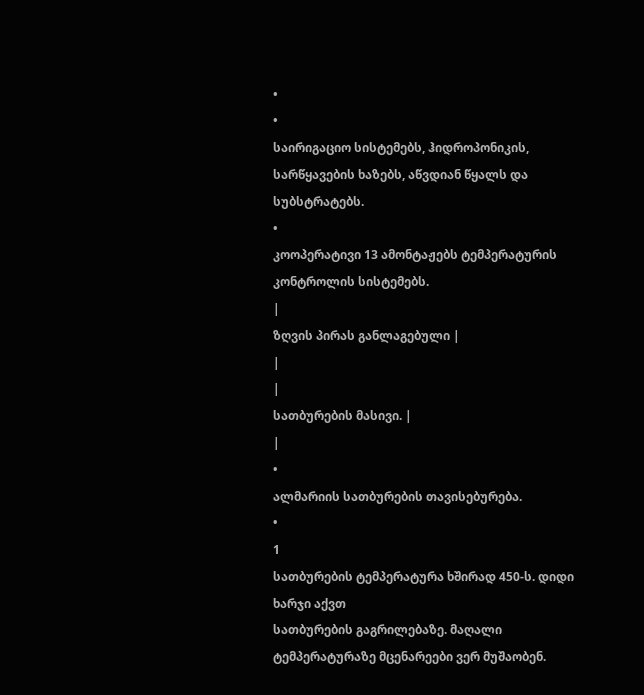•
•
საირიგაციო სისტემებს, ჰიდროპონიკის, სარწყავების ხაზებს, აწვდიან წყალს და სუბსტრატებს.
•
კოოპერატივი 13 ამონტაჟებს ტემპერატურის კონტროლის სისტემებს.
|
ზღვის პირას განლაგებული |
|
|
სათბურების მასივი. |
|
•
ალმარიის სათბურების თავისებურება.
•
1
სათბურების ტემპერატურა ხშირად 450-ს. დიდი ხარჯი აქვთ
სათბურების გაგრილებაზე. მაღალი ტემპერატურაზე მცენარეები ვერ მუშაობენ.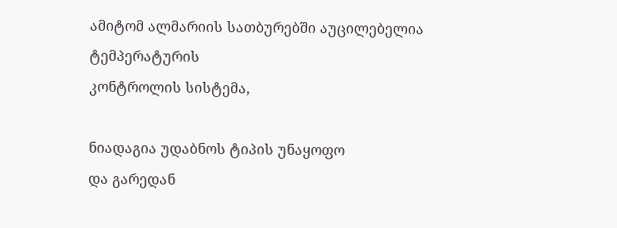ამიტომ ალმარიის სათბურებში აუცილებელია
ტემპერატურის
კონტროლის სისტემა,

ნიადაგია უდაბნოს ტიპის უნაყოფო
და გარედან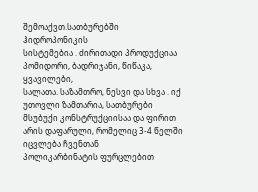შემოაქვთ.სათბურებში ჰიდროპონიკის
სისტემებია . ძირითადი პროდუქციაა პომიდორი, ბადრიჯანი, წიწაკა, ყვავილები,
სალათა. საზამთრო, ნესვი და სხვა . იქ უთოვლი ზამთარია, სათბურები მსუბუქი კონსტრუქციისაა და ფირით არის დაფარული, რომელიც 3-4 წელში იცვლება ჩვენთან
პოლიკარბინატის ფურცლებით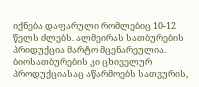იქნება დაფარული რომლებიც 10-12 წელს ძლებს. ალმეირას სათბურების პრიდუქცია მარტო მცენარეულია. ბიოსათბურების კი ცხიველურ პროდუქციასაც აწარმოებს სათვურის,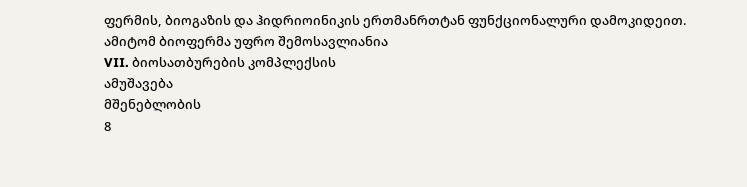ფერმის, ბიოგაზის და ჰიდრიოინიკის ერთმანრთტან ფუნქციონალური დამოკიდეით. ამიტომ ბიოფერმა უფრო შემოსავლიანია
VII. ბიოსათბურების კომპლექსის
ამუშავება
მშენებლობის
8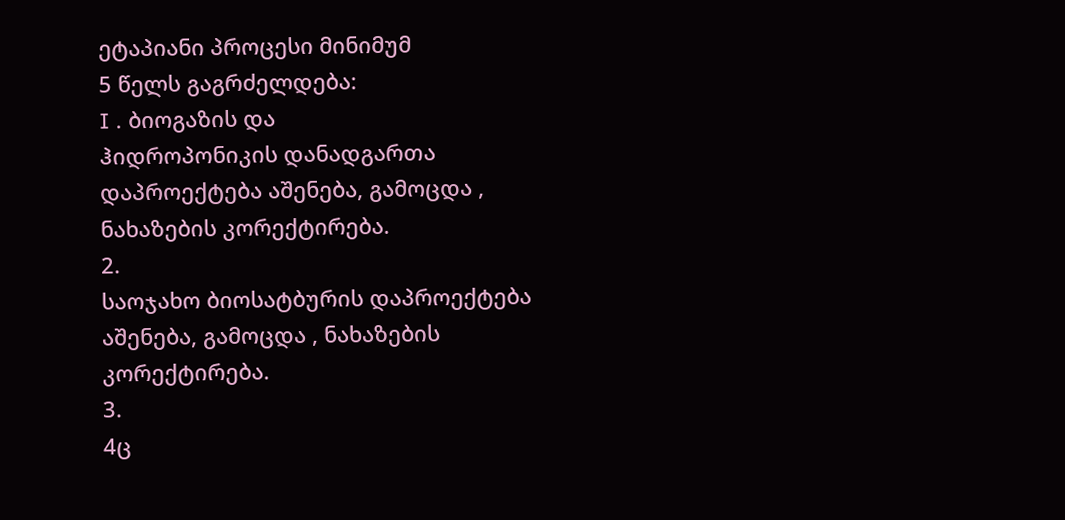ეტაპიანი პროცესი მინიმუმ
5 წელს გაგრძელდება:
I . ბიოგაზის და
ჰიდროპონიკის დანადგართა დაპროექტება აშენება, გამოცდა , ნახაზების კორექტირება.
2.
საოჯახო ბიოსატბურის დაპროექტება აშენება, გამოცდა , ნახაზების კორექტირება.
3.
4ც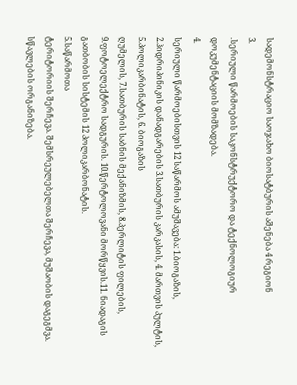სადემონსტრაციო საოჯახო ბიოსატბურის აშენება 4 რეგიონ
3.
.სერიული წარმოების საკონსტრუქტორო და ტექნოლოგიურ დოკუმენტაციის მომზადება.
4.
სერიული წარმოებისთვის 12 საწარმოს ამუშავება: 1.ბიოგაზის,
2.ჰიდრიპინიკის დანადგარების 3.სათბურის კარკასის, 4. მართვის პულტის, 5.პოლიკარბინატის, 6. ბიოგაზის
ღუმელის, 7.სათბურის საბნის მექანიზმის, 8.პერლიტის ფილების,
9.ფოტოელექტრო სადგურის. 10.წერტოლოვანი მორწყვის.11. ნიადაგის გათბობის სისტემის 12 პოლიკარბონატის.
5.საწარმოთა
ტერიტორიის შერჩევა. შემსრეულებელთა შერჩევა, მუშაობის დაგეგმვა. სწავლების ორგანიზება.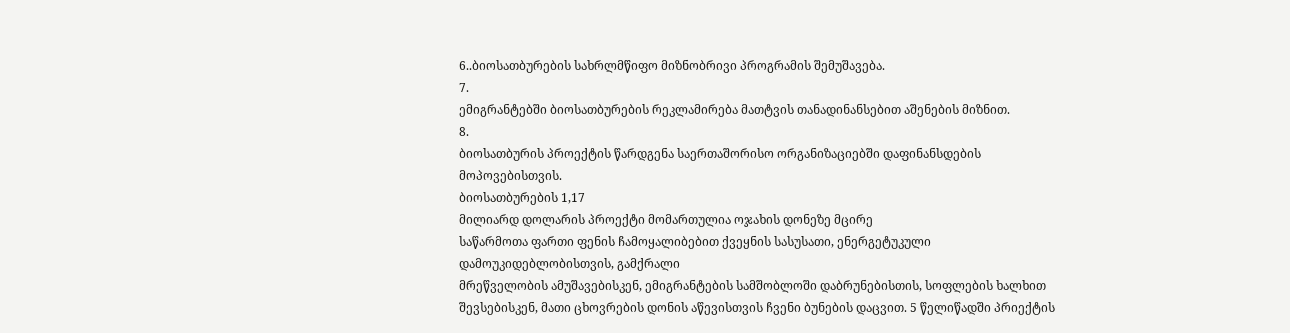6..ბიოსათბურების სახრლმწიფო მიზნობრივი პროგრამის შემუშავება.
7.
ემიგრანტებში ბიოსათბურების რეკლამირება მათტვის თანადინანსებით აშენების მიზნით.
8.
ბიოსათბურის პროექტის წარდგენა საერთაშორისო ორგანიზაციებში დაფინანსდების მოპოვებისთვის.
ბიოსათბურების 1,17
მილიარდ დოლარის პროექტი მომართულია ოჯახის დონეზე მცირე
საწარმოთა ფართი ფენის ჩამოყალიბებით ქვეყნის სასუსათი, ენერგეტუკული დამოუკიდებლობისთვის, გამქრალი
მრეწველობის ამუშავებისკენ, ემიგრანტების სამშობლოში დაბრუნებისთის, სოფლების ხალხით შევსებისკენ, მათი ცხოვრების დონის აწევისთვის ჩვენი ბუნების დაცვით. 5 წელიწადში პრიექტის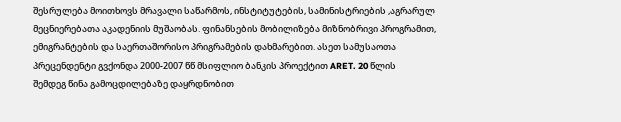შესრულება მოითხოვს მრავალი საწარმოს, ინსტიტუტების, სამინისტრიების ,აგრარულ მეცნიერებათა აკადენიის მუშაობას. ფინანსების მობილიზება მიზნობრივი პროგრამით, ემიგრანტების და საერთაშორისო პრიგრამების დახმარებით. ასეთ სამუსაოთა პრეცენდენტი გვქონდა 2000-2007 წწ მსიფლიო ბანკის პროექტით ARET. 20 წლის
შემდეგ წინა გამოცდილებაზე დაყრდნობით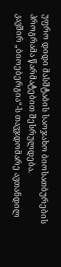უფრო დიდი მასშტაბის საოჯახო ბიოსათბურების პროგრამა წარმატებით შესრულდება.
კავშირ „ბიოებერგია“-ს თავჯდომარე ავთანდილ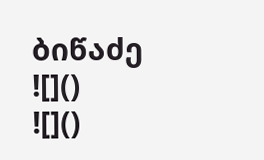ბიწაძე
![]()
![]()